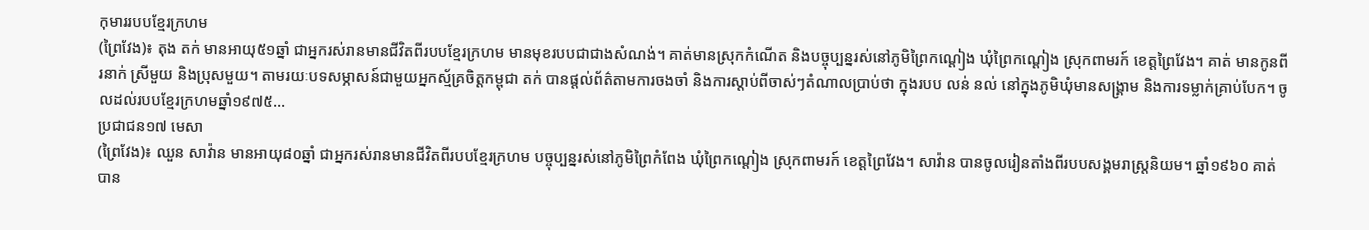កុមាររបបខ្មែរក្រហម
(ព្រៃវែង)៖ តុង តក់ មានអាយុ៥១ឆ្នាំ ជាអ្នករស់រានមានជីវិតពីរបបខ្មែរក្រហម មានមុខរបបជាជាងសំណង់។ គាត់មានស្រុកកំណើត និងបច្ចុប្បន្នរស់នៅភូមិព្រៃកណ្តៀង ឃុំព្រៃកណ្តៀង ស្រុកពាមរក៍ ខេត្តព្រៃវែង។ គាត់ មានកូនពីរនាក់ ស្រីមួយ និងប្រុសមួយ។ តាមរយៈបទសម្ភាសន៍ជាមួយអ្នកស្ម័គ្រចិត្តកម្ពុជា តក់ បានផ្តល់ព័ត៌តាមការចងចាំ និងការស្តាប់ពីចាស់ៗតំណាលប្រាប់ថា ក្នុងរបប លន់ នល់ នៅក្នុងភូមិឃុំមានសង្គ្រាម និងការទម្លាក់គ្រាប់បែក។ ចូលដល់របបខ្មែរក្រហមឆ្នាំ១៩៧៥...
ប្រជាជន១៧ មេសា
(ព្រៃវែង)៖ ឈួន សាវ៉ាន មានអាយុ៨០ឆ្នាំ ជាអ្នករស់រានមានជីវិតពីរបបខ្មែរក្រហម បច្ចុប្បន្នរស់នៅភូមិព្រៃកំពែង ឃុំព្រៃកណ្តៀង ស្រុកពាមរក៍ ខេត្តព្រៃវែង។ សាវ៉ាន បានចូលរៀនតាំងពីរបបសង្គមរាស្រ្តនិយម។ ឆ្នាំ១៩៦០ គាត់បាន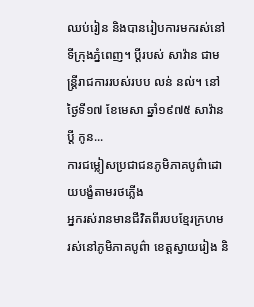ឈប់រៀន និងបានរៀបការមករស់នៅទីក្រុងភ្នំពេញ។ ប្តីរបស់ សាវ៉ាន ជាមន្រ្តីរាជការរបស់របប លន់ នល់។ នៅថ្ងៃទី១៧ ខែមេសា ឆ្នាំ១៩៧៥ សាវ៉ាន ប្តី កូន...
ការជម្លៀសប្រជាជនភូមិភាគបូព៌ាដោយបង្ខំតាមរថភ្លើង
អ្នករស់រានមានជីវិតពីរបបខ្មែរក្រហម រស់នៅភូមិភាគបូព៌ា ខេត្តស្វាយរៀង និ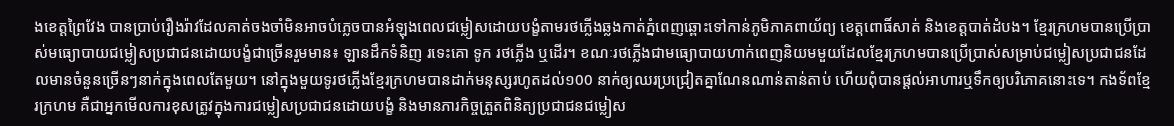ងខេត្តព្រៃវែង បានប្រាប់រឿងរ៉ាវដែលគាត់ចងចាំមិនអាចបំភ្លេចបានអំឡុងពេលជម្លៀសដោយបង្ខំតាមរថភ្លើងឆ្លងកាត់ភ្នំពេញឆ្ពោះទៅកាន់ភូមិភាគពាយ័ព្យ ខេត្តពោធិ៍សាត់ និងខេត្តបាត់ដំបង។ ខ្មែរក្រហមបានប្រើប្រាស់មធ្យោបាយជម្លៀសប្រជាជនដោយបង្ខំជាច្រើនរួមមាន៖ ឡានដឹកទំនិញ រទេះគោ ទូក រថភ្លើង ឬដើរ។ ខណៈរថភ្លើងជាមធ្យោបាយហាក់ពេញនិយមមួយដែលខ្មែរក្រហមបានប្រើប្រាស់សម្រាប់ជម្លៀសប្រជាជនដែលមានចំនួនច្រើនៗនាក់ក្នុងពេលតែមួយ។ នៅក្នុងមួយទូរថភ្លើងខ្មែរក្រហមបានដាក់មនុស្សរហូតដល់១00 នាក់ឲ្យឈរប្រជ្រៀតគ្នាណែនណាន់តាន់តាប់ ហើយពុំបានផ្តល់អាហារឬទឹកឲ្យបរិភោគនោះទេ។ កងទ័ពខ្មែរក្រហម គឺជាអ្នកមើលការខុសត្រូវក្នុងការជម្លៀសប្រជាជនដោយបង្ខំ និងមានភារកិច្ចត្រួតពិនិត្យប្រជាជនជម្លៀស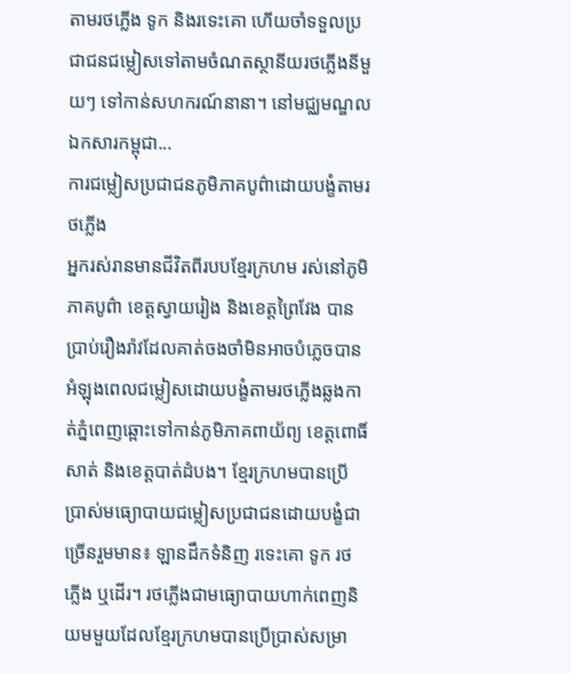តាមរថភ្លើង ទូក និងរទេះគោ ហើយចាំទទួលប្រជាជនជម្លៀសទៅតាមចំណតស្ថានីយរថភ្លើងនីមួយៗ ទៅកាន់សហករណ៍នានា។ នៅមជ្ឈមណ្ឌលឯកសារកម្ពុជា...
ការជម្លៀសប្រជាជនភូមិភាគបូព៌ាដោយបង្ខំតាមរថភ្លើង
អ្នករស់រានមានជីវិតពីរបបខ្មែរក្រហម រស់នៅភូមិភាគបូព៌ា ខេត្តស្វាយរៀង និងខេត្តព្រៃវែង បានប្រាប់រឿងរ៉ាវដែលគាត់ចងចាំមិនអាចបំភ្លេចបានអំឡុងពេលជម្លៀសដោយបង្ខំតាមរថភ្លើងឆ្លងកាត់ភ្នំពេញឆ្ពោះទៅកាន់ភូមិភាគពាយ័ព្យ ខេត្តពោធិ៍សាត់ និងខេត្តបាត់ដំបង។ ខ្មែរក្រហមបានប្រើប្រាស់មធ្យោបាយជម្លៀសប្រជាជនដោយបង្ខំជាច្រើនរួមមាន៖ ឡានដឹកទំនិញ រទេះគោ ទូក រថភ្លើង ឬដើរ។ រថភ្លើងជាមធ្យោបាយហាក់ពេញនិយមមួយដែលខ្មែរក្រហមបានប្រើប្រាស់សម្រា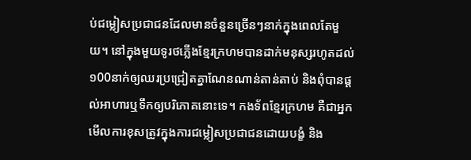ប់ជម្លៀសប្រជាជនដែលមានចំនួនច្រើនៗនាក់ក្នុងពេលតែមួយ។ នៅក្នុងមួយទូរថភ្លើងខ្មែរក្រហមបានដាក់មនុស្សរហូតដល់ ១00នាក់ឲ្យឈរប្រជ្រៀតគ្នាណែនណាន់តាន់តាប់ និងពុំបានផ្តល់អាហារឬទឹកឲ្យបរិភោគនោះទេ។ កងទ័ពខ្មែរក្រហម គឺជាអ្នកមើលការខុសត្រូវក្នុងការជម្លៀសប្រជាជនដោយបង្ខំ និង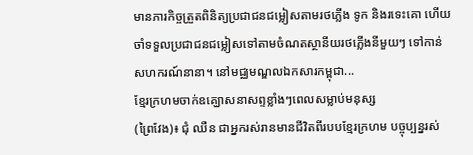មានភារកិច្ចត្រួតពិនិត្យប្រជាជនជម្លៀសតាមរថភ្លើង ទូក និងរទេះគោ ហើយចាំទទួលប្រជាជនជម្លៀសទៅតាមចំណតស្ថានីយរថភ្លើងនីមួយៗ ទៅកាន់សហករណ៍នានា។ នៅមជ្ឈមណ្ឌលឯកសារកម្ពុជា...
ខ្មែរក្រហមចាក់ឧគ្ឃោសនាសព្ទខ្លាំងៗពេលសម្លាប់មនុស្ស
(ព្រៃវែង)៖ ជុំ ឈឺន ជាអ្នករស់រានមានជីវិតពីរបបខ្មែរក្រហម បច្ចុប្បន្នរស់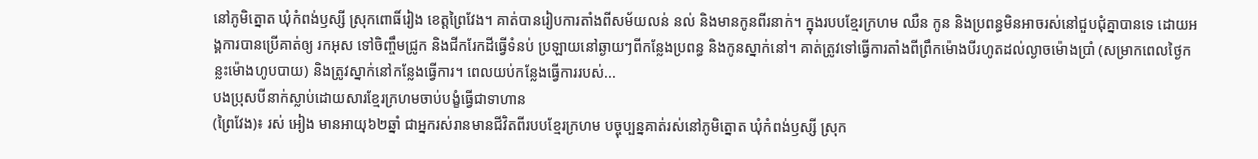នៅភូមិត្នោត ឃុំកំពង់ឫស្សី ស្រុកពោធិ៍រៀង ខេត្តព្រៃវែង។ គាត់បានរៀបការតាំងពីសម័យលន់ នល់ និងមានកូនពីរនាក់។ ក្នុងរបបខ្មែរក្រហម ឈឺន កូន និងប្រពន្ធមិនអាចរស់នៅជួបជុំគ្នាបានទេ ដោយអង្គការបានប្រើគាត់ឲ្យ រកអុស ទៅចិញ្ចឹមជ្រូក និងជីករែកដីធ្វើទំនប់ ប្រឡាយនៅឆ្ងាយៗពីកន្លែងប្រពន្ធ និងកូនស្នាក់នៅ។ គាត់ត្រូវទៅធ្វើការតាំងពីព្រឹកម៉ោងបីរហូតដល់ល្ងាចម៉ោងប្រាំ (សម្រាកពេលថ្ងៃកន្លះម៉ោងហូបបាយ) និងត្រូវស្នាក់នៅកន្លែងធ្វើការ។ ពេលយប់កន្លែងធ្វើការរបស់...
បងប្រុសបីនាក់ស្លាប់ដោយសារខ្មែរក្រហមចាប់បង្ខំធ្វើជាទាហាន
(ព្រៃវែង)៖ រស់ អៀង មានអាយុ៦២ឆ្នាំ ជាអ្នករស់រានមានជីវិតពីរបបខ្មែរក្រហម បច្ចុប្បន្នគាត់រស់នៅភូមិត្នោត ឃុំកំពង់ឫស្សី ស្រុក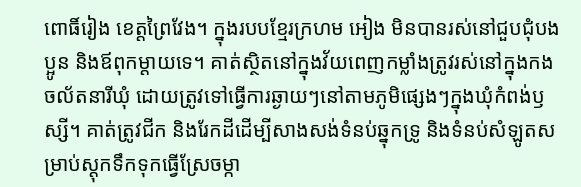ពោធិ៍រៀង ខេត្តព្រៃវែង។ ក្នុងរបបខ្មែរក្រហម អៀង មិនបានរស់នៅជួបជុំបងប្អូន និងឪពុកម្តាយទេ។ គាត់ស្ថិតនៅក្នុងវ័យពេញកម្លាំងត្រូវរស់នៅក្នុងកងចល័តនារីឃុំ ដោយត្រូវទៅធ្វើការឆ្ងាយៗនៅតាមភូមិផ្សេងៗក្នុងឃុំកំពង់ឫស្សី។ គាត់ត្រូវជីក និងរែកដីដើម្បីសាងសង់ទំនប់ឆ្នុកទ្រូ និងទំនប់សំឡូតសម្រាប់ស្តុកទឹកទុកធ្វើស្រែចម្កា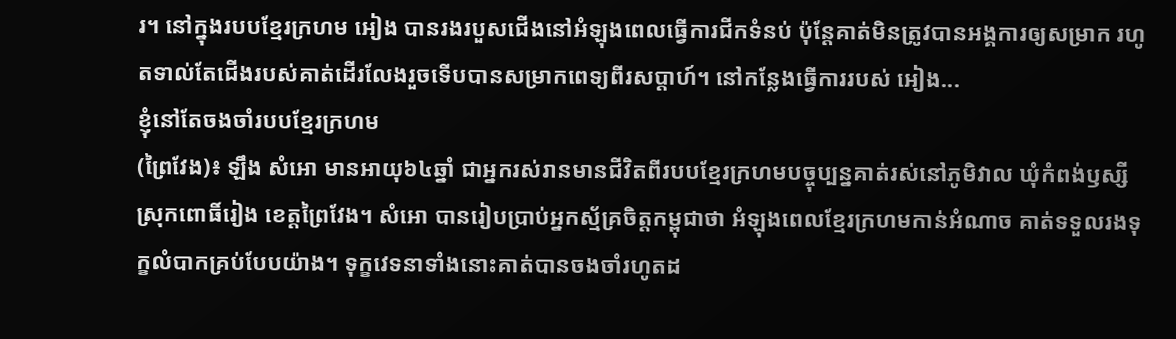រ។ នៅក្នុងរបបខ្មែរក្រហម អៀង បានរងរបួសជើងនៅអំឡុងពេលធ្វើការជីកទំនប់ ប៉ុន្តែគាត់មិនត្រូវបានអង្គការឲ្យសម្រាក រហូតទាល់តែជើងរបស់គាត់ដើរលែងរួចទើបបានសម្រាកពេទ្យពីរសប្តាហ៍។ នៅកន្លែងធ្វើការរបស់ អៀង...
ខ្ញុំនៅតែចងចាំរបបខ្មែរក្រហម
(ព្រៃវែង)៖ ឡឹង សំអោ មានអាយុ៦៤ឆ្នាំ ជាអ្នករស់រានមានជីវិតពីរបបខ្មែរក្រហមបច្ចុប្បន្នគាត់រស់នៅភូមិវាល ឃុំកំពង់ឫស្សី ស្រុកពោធិ៍រៀង ខេត្តព្រៃវែង។ សំអោ បានរៀបប្រាប់អ្នកស្ម័គ្រចិត្តកម្ពុជាថា អំឡុងពេលខ្មែរក្រហមកាន់អំណាច គាត់ទទួលរងទុក្ខលំបាកគ្រប់បែបយ៉ាង។ ទុក្ខវេទនាទាំងនោះគាត់បានចងចាំរហូតដ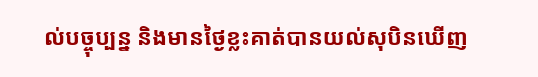ល់បច្ចុប្បន្ន និងមានថ្ងៃខ្លះគាត់បានយល់សុបិនឃើញ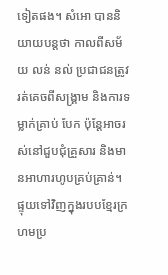ទៀតផង។ សំអោ បាននិយាយបន្តថា កាលពីសម័យ លន់ នល់ ប្រជាជនត្រូវរត់គេចពីសង្គ្រាម និងការទម្លាក់គ្រាប់ បែក ប៉ុន្តែអាចរស់នៅជួបជុំគ្រួសារ និងមានអាហារហូបគ្រប់គ្រាន់។ ផ្ទុយទៅវិញក្នុងរបបខ្មែរក្រហមប្រ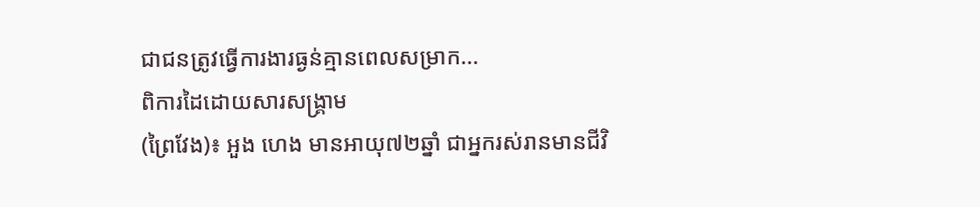ជាជនត្រូវធ្វើការងារធ្ងន់គ្មានពេលសម្រាក...
ពិការដៃដោយសារសង្រ្គាម
(ព្រៃវែង)៖ អួង ហេង មានអាយុ៧២ឆ្នាំ ជាអ្នករស់រានមានជីវិ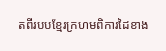តពីរបបខ្មែរក្រហមពិការដៃខាង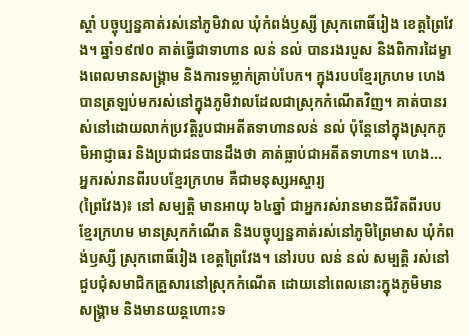ស្តាំ បច្ចុប្បន្នគាត់រស់នៅភូមិវាល ឃុំកំពង់ឫស្សី ស្រុកពោធិ៍រៀង ខេត្តព្រៃវែង។ ឆ្នាំ១៩៧០ គាត់ធ្វើជាទាហាន លន់ នល់ បានរងរបួស និងពិការដៃម្ខាងពេលមានសង្គ្រាម និងការទម្លាក់គ្រាប់បែក។ ក្នុងរបបខ្មែរក្រហម ហេង បានត្រឡប់មករស់នៅក្នុងភូមិវាលដែលជាស្រុកកំណើតវិញ។ គាត់បានរស់នៅដោយលាក់ប្រវត្តិរូបជាអតីតទាហានលន់ នល់ ប៉ុន្តែនៅក្នុងស្រុកភូមិអាជ្ញាធរ និងប្រជាជនបានដឹងថា គាត់ធ្លាប់ជាអតីតទាហាន។ ហេង...
អ្នករស់រានពីរបបខ្មែរក្រហម គឺជាមនុស្សអស្ចារ្យ
(ព្រៃវែង)៖ នៅ សម្បត្តិ មានអាយុ ៦៤ឆ្នាំ ជាអ្នករស់រានមានជីវិតពីរបបខ្មែរក្រហម មានស្រុកកំណើត និងបច្ចុប្បន្នគាត់រស់នៅភូមិព្រៃមាស ឃុំកំពង់ឫស្សី ស្រុកពោធិ៍រៀង ខេត្តព្រៃវែង។ នៅរបប លន់ នល់ សម្បត្តិ រស់នៅជួបជុំសមាជិកគ្រួសារនៅស្រុកកំណើត ដោយនៅពេលនោះក្នុងភូមិមានសង្រ្គាម និងមានយន្តហោះទ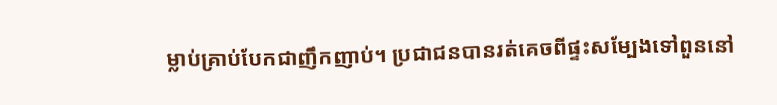ម្លាប់គ្រាប់បែកជាញឹកញាប់។ ប្រជាជនបានរត់គេចពីផ្ទះសម្បែងទៅពួននៅ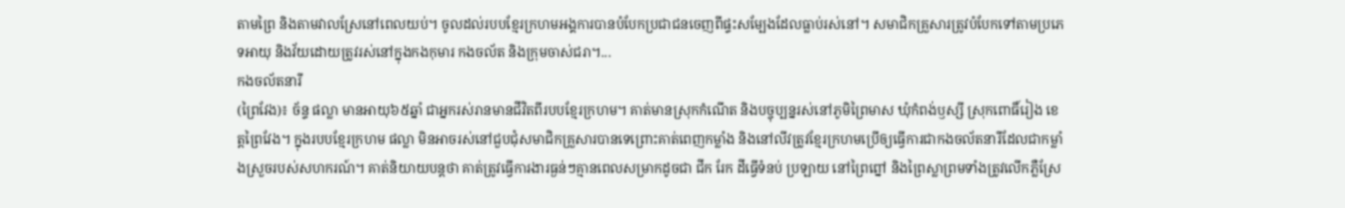តាមព្រៃ និងតាមវាលស្រែនៅពេលយប់។ ចូលដល់របបខ្មែរក្រហមអង្គការបានបំបែកប្រជាជនចេញពីផ្ទះសម្បែងដែលធ្លាប់រស់នៅ។ សមាជិកគ្រួសារត្រូវបំបែកទៅតាមប្រភេទអាយុ និងវ័យដោយត្រូវរស់នៅក្នុងកងកុមារ កងចល័ត និងក្រុមចាស់ជរា។...
កងចល័តនារី
(ព្រៃវែង)៖ ច័ន្ទ ផល្លា មានអាយុ៦៥ឆ្នាំ ជាអ្នករស់រានមានជីវិតពីរបបខ្មែរក្រហម។ គាត់មានស្រុកកំណើត និងបច្ចុប្បន្នរស់នៅភូមិព្រៃមាស ឃុំកំពង់ឫស្សី ស្រុកពោធិ៍រៀង ខេត្តព្រៃវែង។ ក្នុងរបបខ្មែរក្រហម ផល្លា មិនអាចរស់នៅជួបជុំសមាជិកគ្រួសារបានទេព្រោះគាត់ពេញកម្លាំង និងនៅលីវត្រូវខ្មែរក្រហមប្រើឲ្យធ្វើការជាកងចល័តនារីដែលជាកម្លាំងស្រួចរបស់សហករណ៍។ គាត់និយាយបន្តថា គាត់ត្រូវធ្វើការងារធ្ងន់ៗគ្មានពេលសម្រាកដូចជា ជីក រែក ដីធ្វើទំនប់ ប្រឡាយ នៅព្រៃព្នៅ និងព្រៃស្លាព្រមទាំងត្រូវលើកភ្លឺស្រែ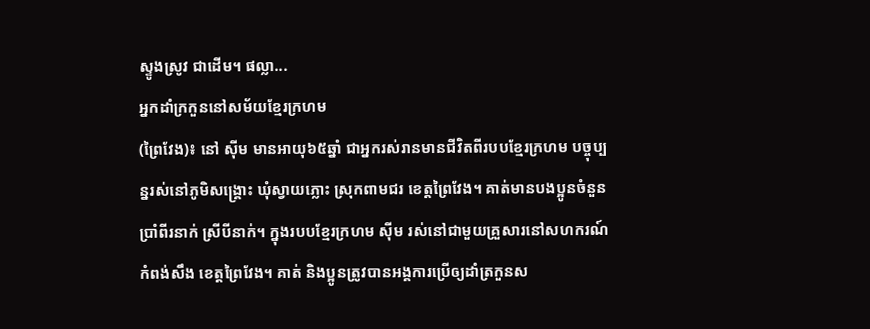ស្ទូងស្រូវ ជាដើម។ ផល្លា...
អ្នកដាំក្រកួននៅសម័យខ្មែរក្រហម
(ព្រៃវែង)៖ នៅ ស៊ីម មានអាយុ៦៥ឆ្នាំ ជាអ្នករស់រានមានជីវិតពីរបបខ្មែរក្រហម បច្ចុប្បន្នរស់នៅភូមិសង្គ្រោះ ឃុំស្វាយភ្លោះ ស្រុកពាមជរ ខេត្តព្រៃវែង។ គាត់មានបងប្អូនចំនួនប្រាំពីរនាក់ ស្រីបីនាក់។ ក្នុងរបបខ្មែរក្រហម ស៊ីម រស់នៅជាមួយគ្រួសារនៅសហករណ៍កំពង់សឹង ខេត្តព្រៃវែង។ គាត់ និងប្អូនត្រូវបានអង្គការប្រើឲ្យដាំត្រកួនស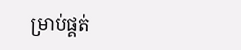ម្រាប់ផ្គត់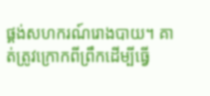ផ្គង់សហករណ៍រោងបាយ។ គាត់ត្រូវក្រោកពីព្រឹកដើម្បីធ្វើ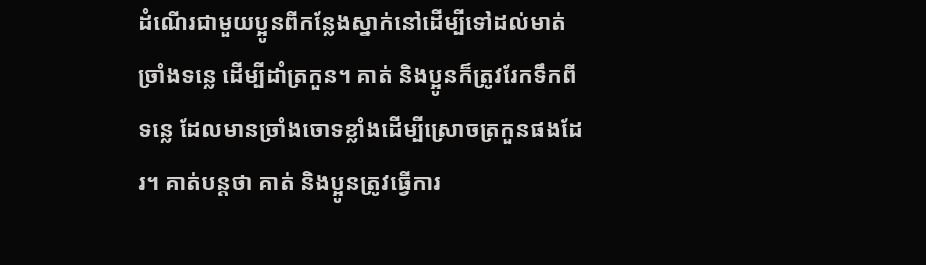ដំណើរជាមួយប្អូនពីកន្លែងស្នាក់នៅដើម្បីទៅដល់មាត់ច្រាំងទន្លេ ដើម្បីដាំត្រកួន។ គាត់ និងប្អូនក៏ត្រូវរែកទឹកពីទន្លេ ដែលមានច្រាំងចោទខ្លាំងដើម្បីស្រោចត្រកួនផងដែរ។ គាត់បន្តថា គាត់ និងប្អូនត្រូវធ្វើការ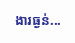ងារធ្ងន់...